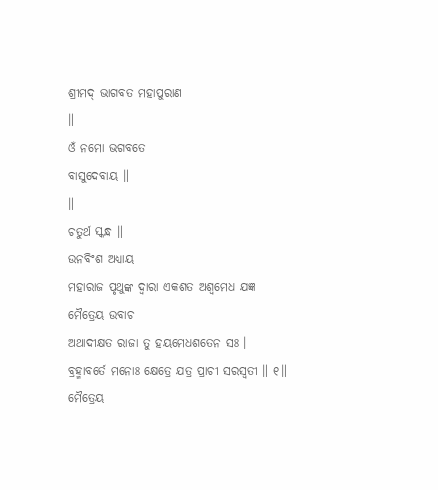ଶ୍ରୀମଦ୍ ଭାଗବତ ମହାପୁରାଣ
॥
ଓଁ ନମୋ ଭଗବତେ
ବାସୁଦେବାୟ ॥
॥
ଚତୁର୍ଥ ସ୍କନ୍ଧ ॥
ଉନବିଂଶ ଅଧ୍ୟାୟ
ମହାରାଜ ପୃଥୁଙ୍କ ଦ୍ବାରା ଏକଶତ ଅଶ୍ବମେଧ ଯଜ୍ଞ
ମୈତ୍ରେୟ ଉବାଚ
ଅଥାଦୀକ୍ଷତ ରାଜା ତୁ ହୟମେଧଶତେନ ସଃ ।
ବ୍ରହ୍ମାବର୍ତେ ମନୋଃ କ୍ଷେତ୍ରେ ଯତ୍ର ପ୍ରାଚୀ ସରସ୍ୱତୀ ॥ ୧॥
ମୈତ୍ରେୟ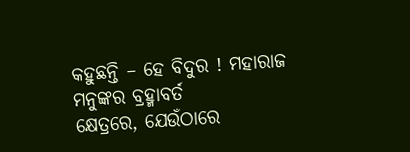କହୁଛନ୍ତି – ହେ ବିଦୁର ! ମହାରାଜ ମନୁଙ୍କର ବ୍ରହ୍ମାବର୍ତ
କ୍ଷେତ୍ରରେ, ଯେଉଁଠାରେ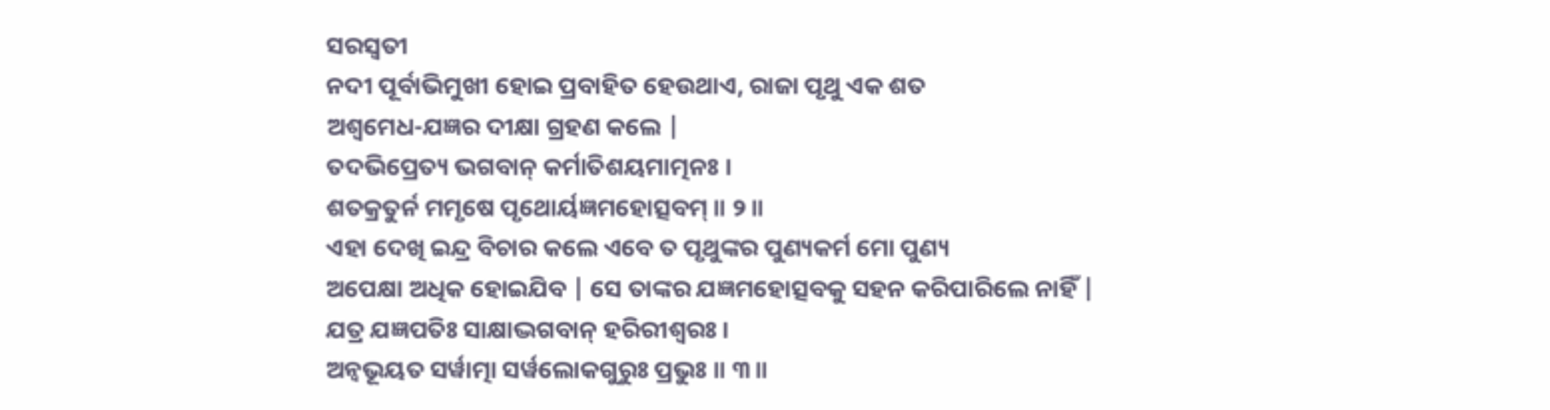ସରସ୍ବତୀ
ନଦୀ ପୂର୍ବାଭିମୁଖୀ ହୋଇ ପ୍ରବାହିତ ହେଉଥାଏ, ରାଜା ପୃଥୁ ଏକ ଶତ
ଅଶ୍ବମେଧ-ଯଜ୍ଞର ଦୀକ୍ଷା ଗ୍ରହଣ କଲେ |
ତଦଭିପ୍ରେତ୍ୟ ଭଗବାନ୍ କର୍ମାତିଶୟମାତ୍ମନଃ ।
ଶତକ୍ରତୁର୍ନ ମମୃଷେ ପୃଥୋର୍ୟଜ୍ଞମହୋତ୍ସବମ୍ ॥ ୨॥
ଏହା ଦେଖି ଇନ୍ଦ୍ର ବିଚାର କଲେ ଏବେ ତ ପୃଥୁଙ୍କର ପୁଣ୍ୟକର୍ମ ମୋ ପୁଣ୍ୟ
ଅପେକ୍ଷା ଅଧିକ ହୋଇଯିବ | ସେ ତାଙ୍କର ଯଜ୍ଞମହୋତ୍ସବକୁ ସହନ କରିପାରିଲେ ନାହିଁ |
ଯତ୍ର ଯଜ୍ଞପତିଃ ସାକ୍ଷାଦ୍ଭଗବାନ୍ ହରିରୀଶ୍ୱରଃ ।
ଅନ୍ୱଭୂୟତ ସର୍ୱାତ୍ମା ସର୍ୱଲୋକଗୁରୁଃ ପ୍ରଭୁଃ ॥ ୩॥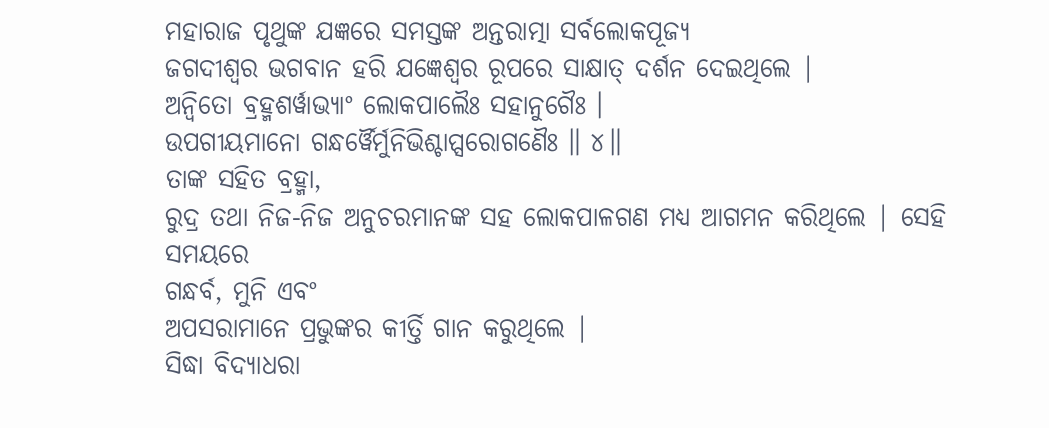ମହାରାଜ ପୃଥୁଙ୍କ ଯଜ୍ଞରେ ସମସ୍ତଙ୍କ ଅନ୍ତରାତ୍ମା ସର୍ବଲୋକପୂଜ୍ୟ
ଜଗଦୀଶ୍ବର ଭଗବାନ ହରି ଯଜ୍ଞେଶ୍ବର ରୂପରେ ସାକ୍ଷାତ୍ ଦର୍ଶନ ଦେଇଥିଲେ |
ଅନ୍ୱିତୋ ବ୍ରହ୍ମଶର୍ୱାଭ୍ୟାଂ ଲୋକପାଲୈଃ ସହାନୁଗୈଃ ।
ଉପଗୀୟମାନୋ ଗନ୍ଧର୍ୱୈର୍ମୁନିଭିଶ୍ଚାପ୍ସରୋଗଣୈଃ ॥ ୪॥
ତାଙ୍କ ସହିତ ବ୍ରହ୍ମା,
ରୁଦ୍ର ତଥା ନିଜ-ନିଜ ଅନୁଚରମାନଙ୍କ ସହ ଲୋକପାଳଗଣ ମଧ୍ୟ ଆଗମନ କରିଥିଲେ | ସେହି ସମୟରେ
ଗନ୍ଧର୍ବ, ମୁନି ଏବଂ
ଅପସରାମାନେ ପ୍ରଭୁଙ୍କର କୀର୍ତ୍ତି ଗାନ କରୁଥିଲେ |
ସିଦ୍ଧା ବିଦ୍ୟାଧରା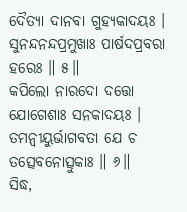ଦୈତ୍ୟା ଦାନବା ଗୁହ୍ୟକାଦୟଃ ।
ସୁନନ୍ଦନନ୍ଦପ୍ରମୁଖାଃ ପାର୍ଷଦପ୍ରବରା ହରେଃ ॥ ୫॥
କପିଲୋ ନାରଦୋ ଦତ୍ତୋ ଯୋଗେଶାଃ ସନକାଦୟଃ ।
ତମନ୍ୱୀୟୁର୍ଭାଗବତା ଯେ ଚ ତତ୍ସେବନୋତ୍ସୁକାଃ ॥ ୬॥
ସିଦ୍ଧ,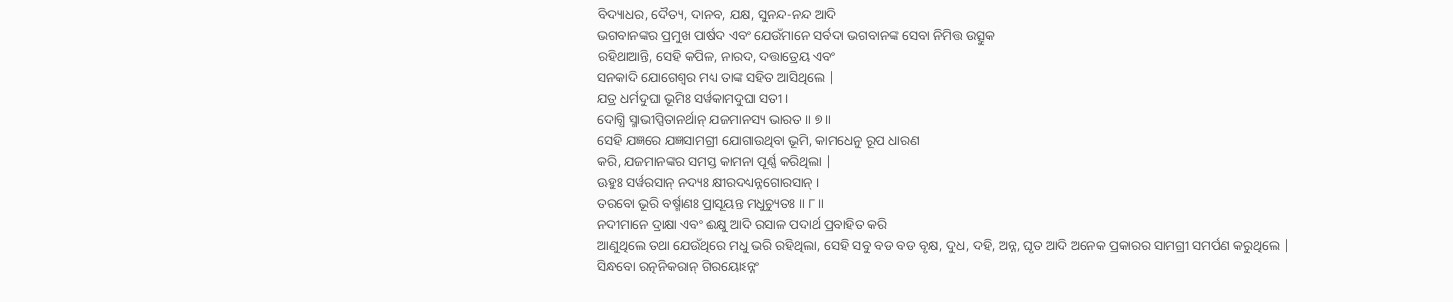ବିଦ୍ୟାଧର, ଦୈତ୍ୟ, ଦାନବ, ଯକ୍ଷ, ସୁନନ୍ଦ-ନନ୍ଦ ଆଦି
ଭଗବାନଙ୍କର ପ୍ରମୁଖ ପାର୍ଷଦ ଏବଂ ଯେଉଁମାନେ ସର୍ବଦା ଭଗବାନଙ୍କ ସେବା ନିମିତ୍ତ ଉତ୍ସୁକ
ରହିଥାଆନ୍ତି, ସେହି କପିଳ, ନାରଦ, ଦତ୍ତାତ୍ରେୟ ଏବଂ
ସନକାଦି ଯୋଗେଶ୍ବର ମଧ୍ୟ ତାଙ୍କ ସହିତ ଆସିଥିଲେ |
ଯତ୍ର ଧର୍ମଦୁଘା ଭୂମିଃ ସର୍ୱକାମଦୁଘା ସତୀ ।
ଦୋଗ୍ଧି ସ୍ମାଭୀପ୍ସିତାନର୍ଥାନ୍ ଯଜମାନସ୍ୟ ଭାରତ ॥ ୭॥
ସେହି ଯଜ୍ଞରେ ଯଜ୍ଞସାମଗ୍ରୀ ଯୋଗାଉଥିବା ଭୂମି, କାମଧେନୁ ରୂପ ଧାରଣ
କରି, ଯଜମାନଙ୍କର ସମସ୍ତ କାମନା ପୂର୍ଣ୍ଣ କରିଥିଲା |
ଊହୁଃ ସର୍ୱରସାନ୍ ନଦ୍ୟଃ କ୍ଷୀରଦଧ୍ୟନ୍ନଗୋରସାନ୍ ।
ତରବୋ ଭୂରି ବର୍ଷ୍ମାଣଃ ପ୍ରାସୂୟନ୍ତ ମଧୁଚ୍ୟୁତଃ ॥ ୮॥
ନଦୀମାନେ ଦ୍ରାକ୍ଷା ଏବଂ ଈକ୍ଷୁ ଆଦି ରସାଳ ପଦାର୍ଥ ପ୍ରବାହିତ କରି
ଆଣୁଥିଲେ ତଥା ଯେଉଁଥିରେ ମଧୁ ଭରି ରହିଥିଲା, ସେହି ସବୁ ବଡ ବଡ ବୃକ୍ଷ, ଦୁଧ, ଦହି, ଅନ୍ନ, ଘୃତ ଆଦି ଅନେକ ପ୍ରକାରର ସାମଗ୍ରୀ ସମର୍ପଣ କରୁଥିଲେ |
ସିନ୍ଧବୋ ରତ୍ନନିକରାନ୍ ଗିରୟୋଽନ୍ନଂ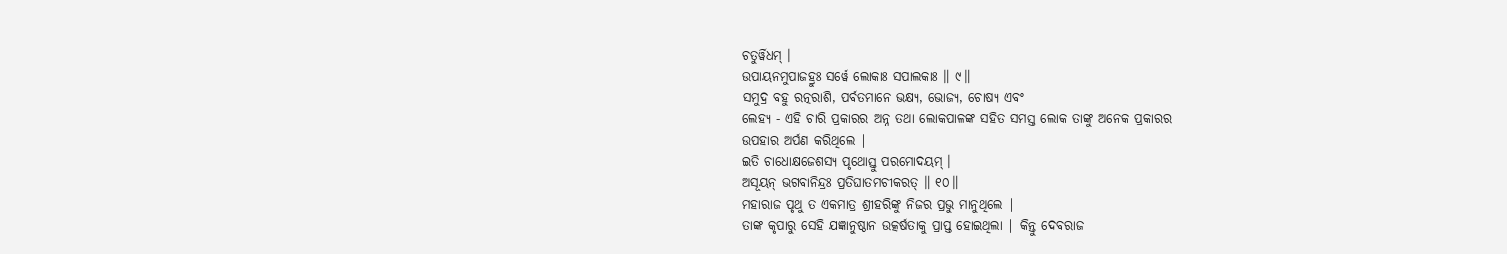ଚତୁର୍ୱିଧମ୍ ।
ଉପାୟନମୁପାଜହ୍ରୁଃ ସର୍ୱେ ଲୋକାଃ ସପାଲକାଃ ॥ ୯॥
ସମୁଦ୍ର ବହୁ ରତ୍ନରାଶି, ପର୍ବତମାନେ ଭକ୍ଷ୍ୟ, ଭୋଜ୍ୟ, ଚୋଷ୍ୟ ଏବଂ
ଲେହ୍ୟ - ଏହି ଚାରି ପ୍ରକାରର ଅନ୍ନ ତଥା ଲୋକପାଳଙ୍କ ସହିତ ସମସ୍ତ ଲୋକ ତାଙ୍କୁ ଅନେକ ପ୍ରକାରର
ଉପହାର ଅର୍ପଣ କରିଥିଲେ |
ଇତି ଚାଧୋକ୍ଷଜେଶସ୍ୟ ପୃଥୋସ୍ତୁ ପରମୋଦୟମ୍ ।
ଅସୂୟନ୍ ଭଗବାନିନ୍ଦ୍ରଃ ପ୍ରତିଘାତମଚୀକରତ୍ ॥ ୧୦॥
ମହାରାଜ ପୃଥୁ ତ ଏକମାତ୍ର ଶ୍ରୀହରିଙ୍କୁ ନିଜର ପ୍ରଭୁ ମାନୁଥିଲେ |
ତାଙ୍କ କୃପାରୁ ସେହି ଯଜ୍ଞାନୁଷ୍ଠାନ ଉତ୍କର୍ଷତାକୁ ପ୍ରାପ୍ତ ହୋଇଥିଲା | କିନ୍ତୁ ଦେବରାଜ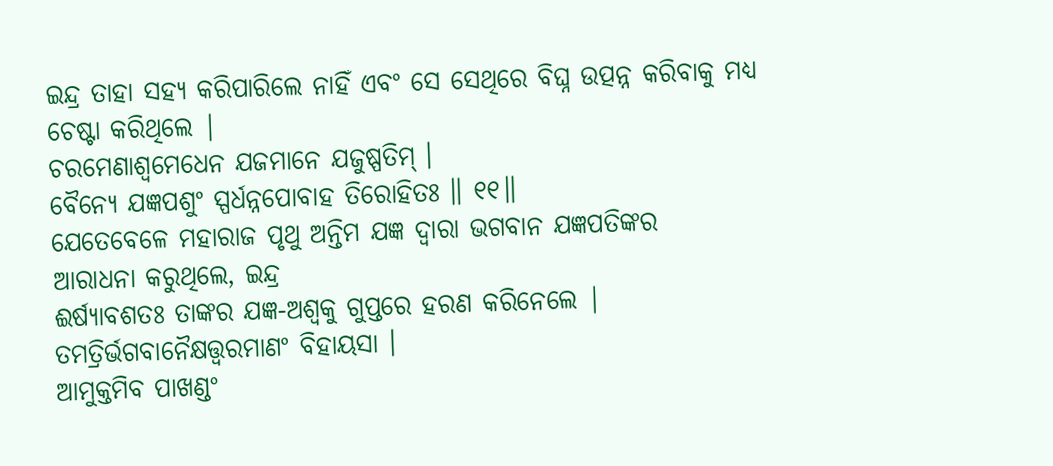ଇନ୍ଦ୍ର ତାହା ସହ୍ୟ କରିପାରିଲେ ନାହିଁ ଏବଂ ସେ ସେଥିରେ ବିଘ୍ନ ଉତ୍ପନ୍ନ କରିବାକୁ ମଧ୍ୟ
ଚେଷ୍ଟା କରିଥିଲେ |
ଚରମେଣାଶ୍ୱମେଧେନ ଯଜମାନେ ଯଜୁଷ୍ପତିମ୍ ।
ବୈନ୍ୟେ ଯଜ୍ଞପଶୁଂ ସ୍ପର୍ଧନ୍ନପୋବାହ ତିରୋହିତଃ ॥ ୧୧॥
ଯେତେବେଳେ ମହାରାଜ ପୃଥୁ ଅନ୍ତିମ ଯଜ୍ଞ ଦ୍ବାରା ଭଗବାନ ଯଜ୍ଞପତିଙ୍କର
ଆରାଧନା କରୁଥିଲେ, ଇନ୍ଦ୍ର
ଈର୍ଷ୍ୟାବଶତଃ ତାଙ୍କର ଯଜ୍ଞ-ଅଶ୍ବକୁ ଗୁପ୍ତରେ ହରଣ କରିନେଲେ |
ତମତ୍ରିର୍ଭଗବାନୈକ୍ଷତ୍ତ୍ୱରମାଣଂ ବିହାୟସା ।
ଆମୁକ୍ତମିବ ପାଖଣ୍ଡଂ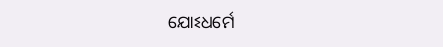ଯୋଽଧର୍ମେ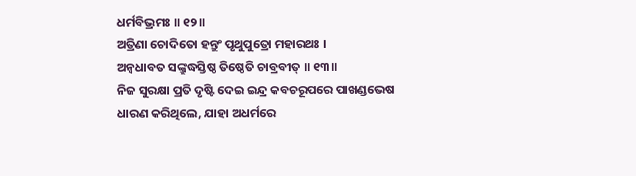ଧର୍ମବିଭ୍ରମଃ ॥ ୧୨॥
ଅତ୍ରିଣା ଚୋଦିତୋ ହନ୍ତୁଂ ପୃଥୁପୁତ୍ରୋ ମହାରଥଃ ।
ଅନ୍ୱଧାବତ ସଙ୍କ୍ରୁଦ୍ଧସ୍ତିଷ୍ଠ ତିଷ୍ଠେତି ଚାବ୍ରବୀତ୍ ॥ ୧୩॥
ନିଜ ସୁରକ୍ଷା ପ୍ରତି ଦୃଷ୍ଟି ଦେଇ ଇନ୍ଦ୍ର କବଚରୂପରେ ପାଖଣ୍ଡଭେଷ
ଧାରଣ କରିଥିଲେ, ଯାହା ଅଧର୍ମରେ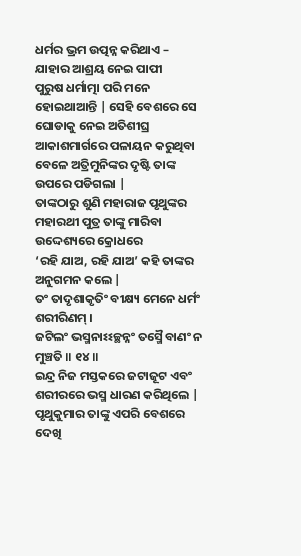ଧର୍ମର ଭ୍ରମ ଉତ୍ପନ୍ନ କରିଥାଏ – ଯାହାର ଆଶ୍ରୟ ନେଇ ପାପୀ
ପୁରୁଷ ଧର୍ମାତ୍ମା ପରି ମନେ ହୋଇଥାଆନ୍ତି | ସେହି ବେଶରେ ସେ ଘୋଡାକୁ ନେଇ ଅତିଶୀଘ୍ର
ଆକାଶମାର୍ଗରେ ପଳାୟନ କରୁଥିବା ବେଳେ ଅତ୍ରିମୁନିଙ୍କର ଦୃଷ୍ଟି ତାଙ୍କ ଉପରେ ପଡିଗଲା |
ତାଙ୍କଠାରୁ ଶୁଣି ମହାରାଜ ପୃଥୁଙ୍କର ମହାରଥୀ ପୁତ୍ର ତାଙ୍କୁ ମାରିବା ଉଦ୍ଦେଶ୍ୟରେ କ୍ରୋଧରେ
‘ରହି ଯାଅ, ରହି ଯାଅ’ କହି ତାଙ୍କର ଅନୁଗମନ କଲେ |
ତଂ ତାଦୃଶାକୃତିଂ ବୀକ୍ଷ୍ୟ ମେନେ ଧର୍ମଂ ଶରୀରିଣମ୍ ।
ଜଟିଲଂ ଭସ୍ମନାଽଽଚ୍ଛନ୍ନଂ ତସ୍ମୈ ବାଣଂ ନ ମୁଞ୍ଚତି ॥ ୧୪॥
ଇନ୍ଦ୍ର ନିଜ ମସ୍ତକରେ ଜଟାଜୂଟ ଏବଂ ଶରୀରରେ ଭସ୍ମ ଧାରଣ କରିଥିଲେ |
ପୃଥୁକୁମାର ତାଙ୍କୁ ଏପରି ବେଶରେ ଦେଖି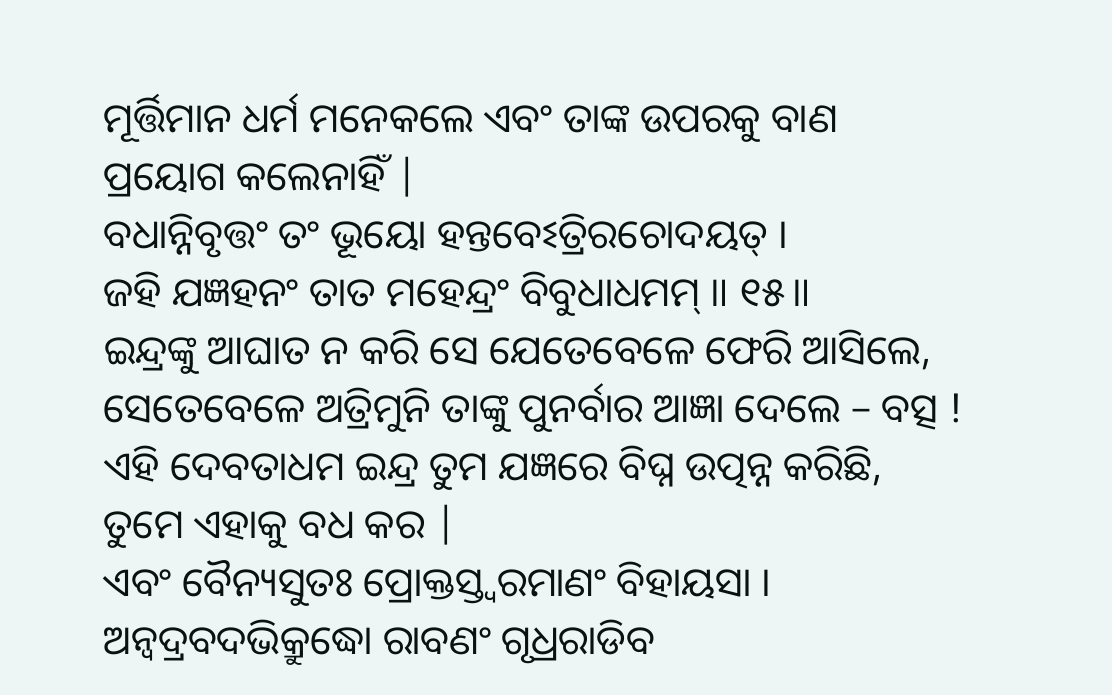ମୂର୍ତ୍ତିମାନ ଧର୍ମ ମନେକଲେ ଏବଂ ତାଙ୍କ ଉପରକୁ ବାଣ
ପ୍ରୟୋଗ କଲେନାହିଁ |
ବଧାନ୍ନିବୃତ୍ତଂ ତଂ ଭୂୟୋ ହନ୍ତବେଽତ୍ରିରଚୋଦୟତ୍ ।
ଜହି ଯଜ୍ଞହନଂ ତାତ ମହେନ୍ଦ୍ରଂ ବିବୁଧାଧମମ୍ ॥ ୧୫॥
ଇନ୍ଦ୍ରଙ୍କୁ ଆଘାତ ନ କରି ସେ ଯେତେବେଳେ ଫେରି ଆସିଲେ, ସେତେବେଳେ ଅତ୍ରିମୁନି ତାଙ୍କୁ ପୁନର୍ବାର ଆଜ୍ଞା ଦେଲେ – ବତ୍ସ !
ଏହି ଦେବତାଧମ ଇନ୍ଦ୍ର ତୁମ ଯଜ୍ଞରେ ବିଘ୍ନ ଉତ୍ପନ୍ନ କରିଛି,
ତୁମେ ଏହାକୁ ବଧ କର |
ଏବଂ ବୈନ୍ୟସୁତଃ ପ୍ରୋକ୍ତସ୍ତ୍ୱରମାଣଂ ବିହାୟସା ।
ଅନ୍ୱଦ୍ରବଦଭିକ୍ରୁଦ୍ଧୋ ରାବଣଂ ଗୃଧ୍ରରାଡିବ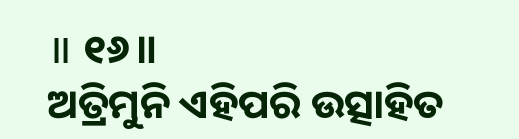॥ ୧୬॥
ଅତ୍ରିମୁନି ଏହିପରି ଉତ୍ସାହିତ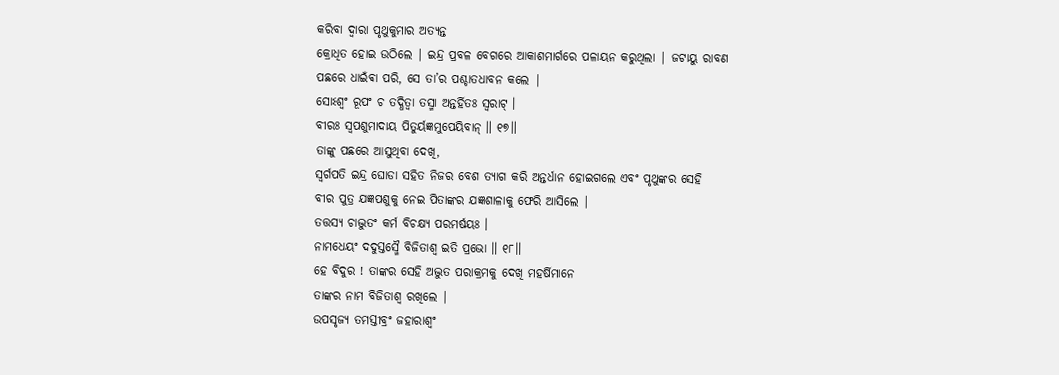କରିବା ଦ୍ବାରା ପୃଥୁକୁମାର ଅତ୍ୟନ୍ତ
କ୍ରୋଧିତ ହୋଇ ଉଠିଲେ | ଇନ୍ଦ୍ର ପ୍ରବଳ ବେଗରେ ଆକାଶମାର୍ଗରେ ପଳାୟନ କରୁଥିଲା | ଜଟାୟୁ ରାବଣ
ପଛରେ ଧାଇଁଵା ପରି, ସେ ତା’ର ପଶ୍ଚାତଧାବନ କଲେ |
ସୋଽଶ୍ୱଂ ରୂପଂ ଚ ତଦ୍ଧିତ୍ୱା ତସ୍ମା ଅନ୍ତର୍ହିତଃ ସ୍ୱରାଟ୍ ।
ବୀରଃ ସ୍ୱପଶୁମାଦାୟ ପିତୁର୍ୟଜ୍ଞମୁପେୟିବାନ୍ ॥ ୧୭॥
ତାଙ୍କୁ ପଛରେ ଆସୁଥିବା ଦେଖି,
ସ୍ବର୍ଗପତି ଇନ୍ଦ୍ର ଘୋଡା ସହିତ ନିଜର ବେଶ ତ୍ୟାଗ କରି ଅନ୍ତର୍ଧାନ ହୋଇଗଲେ ଏବଂ ପୃଥୁଙ୍କର ସେହି
ବୀର ପୁତ୍ର ଯଜ୍ଞପଶୁକୁ ନେଇ ପିତାଙ୍କର ଯଜ୍ଞଶାଳାକୁ ଫେରି ଆସିଲେ |
ତତ୍ତସ୍ୟ ଚାଦ୍ଭୁତଂ କର୍ମ ବିଚକ୍ଷ୍ୟ ପରମର୍ଷୟଃ ।
ନାମଧେୟଂ ଦଦୁସ୍ତସ୍ମୈ ବିଜିତାଶ୍ୱ ଇତି ପ୍ରଭୋ ॥ ୧୮॥
ହେ ବିଦୁର ! ତାଙ୍କର ସେହି ଅଦ୍ଭୁତ ପରାକ୍ରମକୁ ଦେଖି ମହର୍ଷିମାନେ
ତାଙ୍କର ନାମ ବିଜିତାଶ୍ବ ରଖିଲେ |
ଉପସୃଜ୍ୟ ତମସ୍ତୀବ୍ରଂ ଜହାରାଶ୍ୱଂ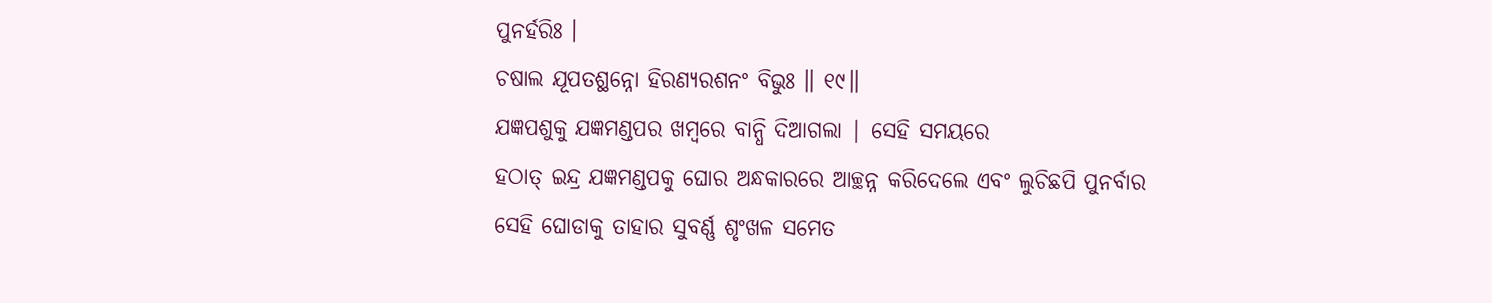ପୁନର୍ହରିଃ ।
ଚଷାଲ ଯୂପତଶ୍ଛନ୍ନୋ ହିରଣ୍ୟରଶନଂ ବିଭୁଃ ॥ ୧୯॥
ଯଜ୍ଞପଶୁକୁ ଯଜ୍ଞମଣ୍ଡପର ଖମ୍ବରେ ବାନ୍ଧି ଦିଆଗଲା | ସେହି ସମୟରେ
ହଠାତ୍ ଇନ୍ଦ୍ର ଯଜ୍ଞମଣ୍ଡପକୁ ଘୋର ଅନ୍ଧକାରରେ ଆଚ୍ଛନ୍ନ କରିଦେଲେ ଏବଂ ଲୁଚିଛପି ପୁନର୍ବାର
ସେହି ଘୋଡାକୁ ତାହାର ସୁବର୍ଣ୍ଣ ଶୃଂଖଳ ସମେତ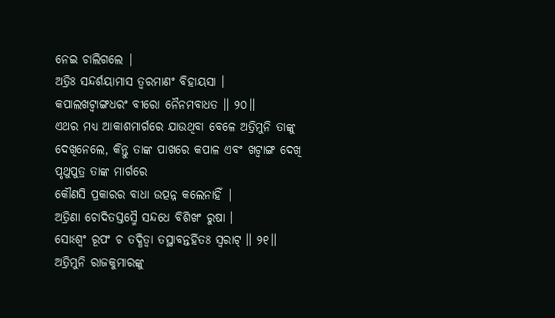ନେଇ ଚାଲିଗଲେ |
ଅତ୍ରିଃ ସନ୍ଦର୍ଶୟାମାସ ତ୍ୱରମାଣଂ ବିହାୟସା ।
କପାଲଖଟ୍ୱାଙ୍ଗଧରଂ ବୀରୋ ନୈନମବାଧତ ॥ ୨୦॥
ଏଥର ମଧ୍ୟ ଆକାଶମାର୍ଗରେ ଯାଉଥିବା ବେଳେ ଅତ୍ରିମୁନି ତାଙ୍କୁ
ଦେଖିନେଲେ, କିନ୍ତୁ ତାଙ୍କ ପାଖରେ କପାଳ ଏବଂ ଖଟ୍ଵାଙ୍ଗ ଦେଖି ପୃଥୁପୁତ୍ର ତାଙ୍କ ମାର୍ଗରେ
କୌଣସି ପ୍ରକାରର ବାଧା ଉତ୍ପନ୍ନ କଲେନାହିଁ |
ଅତ୍ରିଣା ଚୋଦିତସ୍ତସ୍ମୈ ସନ୍ଦଧେ ବିଶିଖଂ ରୁଷା ।
ସୋଽଶ୍ୱଂ ରୂପଂ ଚ ତଦ୍ଧିତ୍ୱା ତସ୍ଥାବନ୍ତର୍ହିତଃ ସ୍ୱରାଟ୍ ॥ ୨୧॥
ଅତ୍ରିମୁନି ରାଜକୁମାରଙ୍କୁ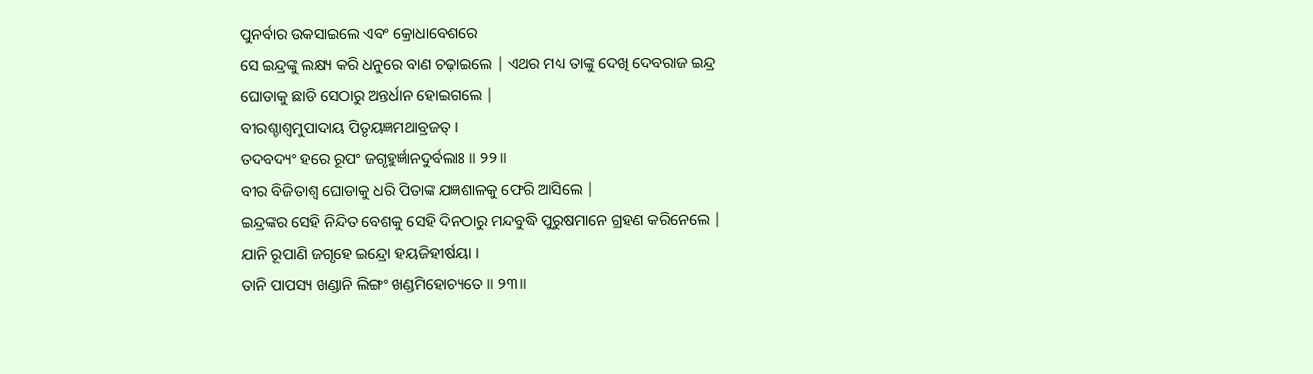ପୁନର୍ବାର ଉକସାଇଲେ ଏବଂ କ୍ରୋଧାବେଶରେ
ସେ ଇନ୍ଦ୍ରଙ୍କୁ ଲକ୍ଷ୍ୟ କରି ଧନୁରେ ବାଣ ଚଢ଼ାଇଲେ | ଏଥର ମଧ୍ୟ ତାଙ୍କୁ ଦେଖି ଦେବରାଜ ଇନ୍ଦ୍ର
ଘୋଡାକୁ ଛାଡି ସେଠାରୁ ଅନ୍ତର୍ଧାନ ହୋଇଗଲେ |
ବୀରଶ୍ଚାଶ୍ୱମୁପାଦାୟ ପିତୃୟଜ୍ଞମଥାବ୍ରଜତ୍ ।
ତଦବଦ୍ୟଂ ହରେ ରୂପଂ ଜଗୃହୁର୍ଜ୍ଞାନଦୁର୍ବଲାଃ ॥ ୨୨॥
ବୀର ବିଜିତାଶ୍ବ ଘୋଡାକୁ ଧରି ପିତାଙ୍କ ଯଜ୍ଞଶାଳକୁ ଫେରି ଆସିଲେ |
ଇନ୍ଦ୍ରଙ୍କର ସେହି ନିନ୍ଦିତ ବେଶକୁ ସେହି ଦିନଠାରୁ ମନ୍ଦବୁଦ୍ଧି ପୁରୁଷମାନେ ଗ୍ରହଣ କରିନେଲେ |
ଯାନି ରୂପାଣି ଜଗୃହେ ଇନ୍ଦ୍ରୋ ହୟଜିହୀର୍ଷୟା ।
ତାନି ପାପସ୍ୟ ଖଣ୍ଡାନି ଲିଙ୍ଗଂ ଖଣ୍ଡମିହୋଚ୍ୟତେ ॥ ୨୩॥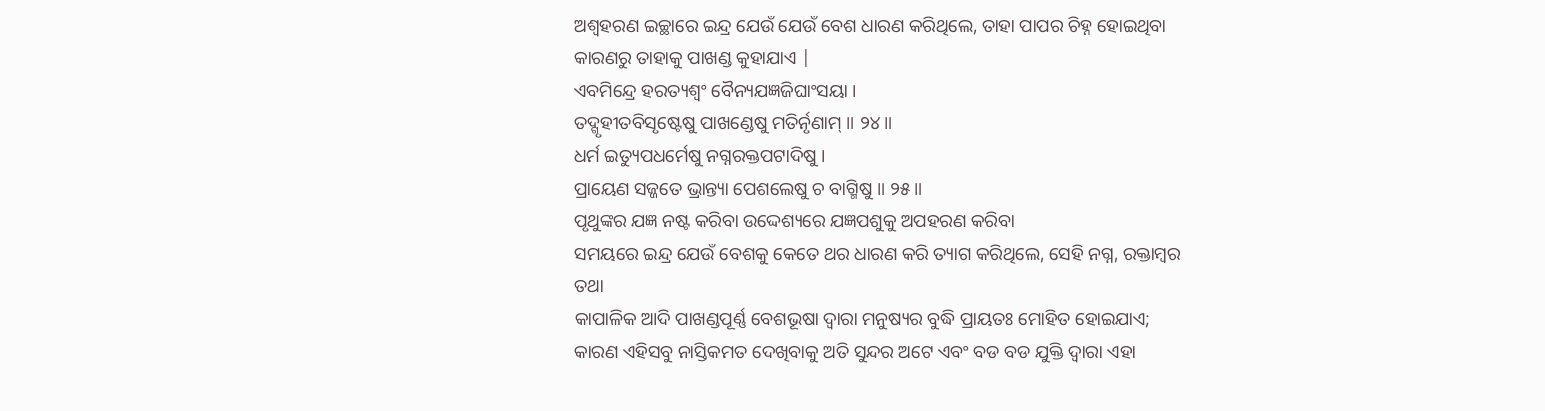ଅଶ୍ବହରଣ ଇଚ୍ଛାରେ ଇନ୍ଦ୍ର ଯେଉଁ ଯେଉଁ ବେଶ ଧାରଣ କରିଥିଲେ, ତାହା ପାପର ଚିହ୍ନ ହୋଇଥିବା କାରଣରୁ ତାହାକୁ ପାଖଣ୍ଡ କୁହାଯାଏ |
ଏବମିନ୍ଦ୍ରେ ହରତ୍ୟଶ୍ୱଂ ବୈନ୍ୟଯଜ୍ଞଜିଘାଂସୟା ।
ତଦ୍ଗୃହୀତବିସୃଷ୍ଟେଷୁ ପାଖଣ୍ଡେଷୁ ମତିର୍ନୃଣାମ୍ ॥ ୨୪॥
ଧର୍ମ ଇତ୍ୟୁପଧର୍ମେଷୁ ନଗ୍ନରକ୍ତପଟାଦିଷୁ ।
ପ୍ରାୟେଣ ସଜ୍ଜତେ ଭ୍ରାନ୍ତ୍ୟା ପେଶଲେଷୁ ଚ ବାଗ୍ମିଷୁ ॥ ୨୫॥
ପୃଥୁଙ୍କର ଯଜ୍ଞ ନଷ୍ଟ କରିବା ଉଦ୍ଦେଶ୍ୟରେ ଯଜ୍ଞପଶୁକୁ ଅପହରଣ କରିବା
ସମୟରେ ଇନ୍ଦ୍ର ଯେଉଁ ବେଶକୁ କେତେ ଥର ଧାରଣ କରି ତ୍ୟାଗ କରିଥିଲେ, ସେହି ନଗ୍ନ, ରକ୍ତାମ୍ବର ତଥା
କାପାଳିକ ଆଦି ପାଖଣ୍ଡପୂର୍ଣ୍ଣ ବେଶଭୂଷା ଦ୍ବାରା ମନୁଷ୍ୟର ବୁଦ୍ଧି ପ୍ରାୟତଃ ମୋହିତ ହୋଇଯାଏ;
କାରଣ ଏହିସବୁ ନାସ୍ତିକମତ ଦେଖିବାକୁ ଅତି ସୁନ୍ଦର ଅଟେ ଏବଂ ବଡ ବଡ ଯୁକ୍ତି ଦ୍ବାରା ଏହା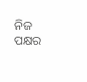ନିଜ
ପକ୍ଷର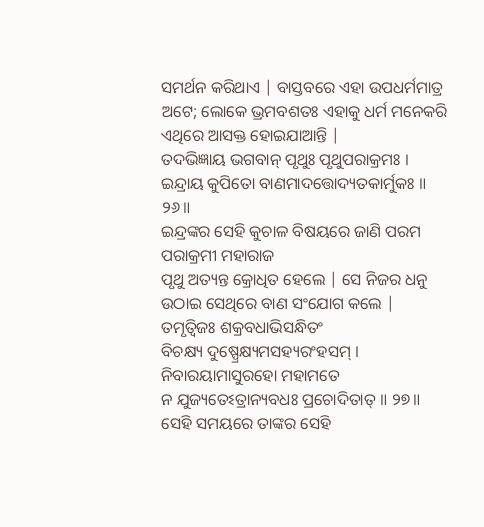ସମର୍ଥନ କରିଥାଏ | ବାସ୍ତବରେ ଏହା ଉପଧର୍ମମାତ୍ର ଅଟେ; ଲୋକେ ଭ୍ରମବଶତଃ ଏହାକୁ ଧର୍ମ ମନେକରି ଏଥିରେ ଆସକ୍ତ ହୋଇଯାଆନ୍ତି |
ତଦଭିଜ୍ଞାୟ ଭଗବାନ୍ ପୃଥୁଃ ପୃଥୁପରାକ୍ରମଃ ।
ଇନ୍ଦ୍ରାୟ କୁପିତୋ ବାଣମାଦତ୍ତୋଦ୍ୟତକାର୍ମୁକଃ ॥ ୨୬॥
ଇନ୍ଦ୍ରଙ୍କର ସେହି କୁଚାଳ ବିଷୟରେ ଜାଣି ପରମ ପରାକ୍ରମୀ ମହାରାଜ
ପୃଥୁ ଅତ୍ୟନ୍ତ କ୍ରୋଧିତ ହେଲେ | ସେ ନିଜର ଧନୁ ଉଠାଇ ସେଥିରେ ବାଣ ସଂଯୋଗ କଲେ |
ତମୃତ୍ୱିଜଃ ଶକ୍ରବଧାଭିସନ୍ଧିତଂ
ବିଚକ୍ଷ୍ୟ ଦୁଷ୍ପ୍ରେକ୍ଷ୍ୟମସହ୍ୟରଂହସମ୍ ।
ନିବାରୟାମାସୁରହୋ ମହାମତେ
ନ ଯୁଜ୍ୟତେଽତ୍ରାନ୍ୟବଧଃ ପ୍ରଚୋଦିତାତ୍ ॥ ୨୭॥
ସେହି ସମୟରେ ତାଙ୍କର ସେହି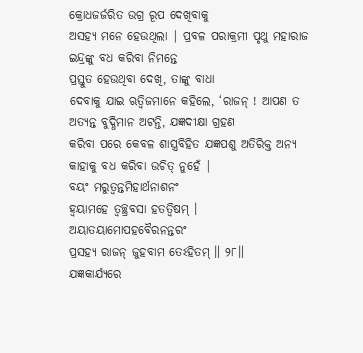କ୍ରୋଧଜର୍ଜରିତ ଉଗ୍ର ରୂପ ଦେଖିବାକୁ
ଅସହ୍ୟ ମନେ ହେଉଥିଲା | ପ୍ରବଳ ପରାକ୍ରମୀ ପୃଥୁ ମହାରାଜ ଇନ୍ଦ୍ରଙ୍କୁ ବଧ କରିବା ନିମନ୍ତେ
ପ୍ରସ୍ତୁତ ହେଉଥିବା ଦେଖି, ତାଙ୍କୁ ବାଧା
ଦେବାକୁ ଯାଇ ଋତ୍ବିଜମାନେ କହିଲେ, ‘ରାଜନ୍ ! ଆପଣ ତ
ଅତ୍ୟନ୍ତ ବୁଦ୍ଧିମାନ ଅଟନ୍ତି, ଯଜ୍ଞଦୀକ୍ଷା ଗ୍ରହଣ
କରିବା ପରେ କେବଳ ଶାସ୍ତ୍ରବିହିତ ଯଜ୍ଞପଶୁ ଅତିରିକ୍ତ ଅନ୍ୟ କାହାକୁ ବଧ କରିବା ଉଚିତ୍ ନୁହେଁ |
ବୟଂ ମରୁତ୍ୱନ୍ତମିହାର୍ଥନାଶନଂ
ହ୍ୱୟାମହେ ତ୍ୱଚ୍ଛ୍ରବସା ହତତ୍ୱିଷମ୍ ।
ଅୟାତୟାମୋପହବୈରନନ୍ତରଂ
ପ୍ରସହ୍ୟ ରାଜନ୍ ଜୁହବାମ ତେଽହିତମ୍ ॥ ୨୮॥
ଯଜ୍ଞକାର୍ଯ୍ୟରେ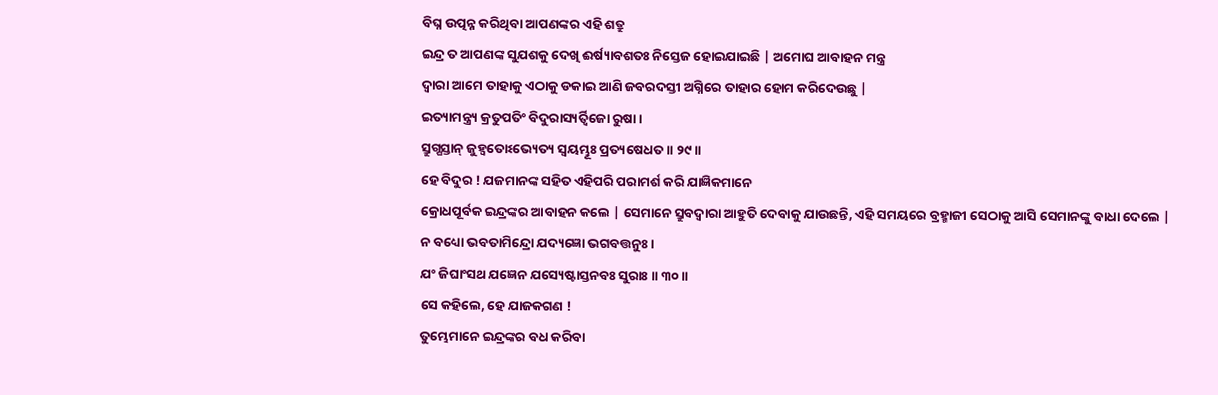ବିଘ୍ନ ଉତ୍ପନ୍ନ କରିଥିବା ଆପଣଙ୍କର ଏହି ଶତ୍ରୁ
ଇନ୍ଦ୍ର ତ ଆପଣଙ୍କ ସୁଯଶକୁ ଦେଖି ଈର୍ଷ୍ୟାବଶତଃ ନିସ୍ତେଜ ହୋଇଯାଇଛି | ଅମୋଘ ଆବାହନ ମନ୍ତ୍ର
ଦ୍ବାରା ଆମେ ତାହାକୁ ଏଠାକୁ ଡକାଇ ଆଣି ଜବରଦସ୍ତୀ ଅଗ୍ନିରେ ତାହାର ହୋମ କରିଦେଉଛୁ |
ଇତ୍ୟାମନ୍ତ୍ର୍ୟ କ୍ରତୁପତିଂ ବିଦୁରାସ୍ୟର୍ତ୍ୱିଜୋ ରୁଷା ।
ସ୍ରୁଗ୍ଘସ୍ତାନ୍ ଜୁହ୍ୱତୋଽଭ୍ୟେତ୍ୟ ସ୍ୱୟମ୍ଭୂଃ ପ୍ରତ୍ୟଷେଧତ ॥ ୨୯॥
ହେ ବିଦୁର ! ଯଜମାନଙ୍କ ସହିତ ଏହିପରି ପରାମର୍ଶ କରି ଯାଜ୍ଞିକମାନେ
କ୍ରୋଧପୂର୍ବକ ଇନ୍ଦ୍ରଙ୍କର ଆବାହନ କଲେ | ସେମାନେ ସ୍ରୁବଦ୍ବାରା ଆହୁତି ଦେବାକୁ ଯାଉଛନ୍ତି, ଏହି ସମୟରେ ବ୍ରହ୍ମାଜୀ ସେଠାକୁ ଆସି ସେମାନଙ୍କୁ ବାଧା ଦେଲେ |
ନ ବଧ୍ୟୋ ଭବତାମିନ୍ଦ୍ରୋ ଯଦ୍ୟଜ୍ଞୋ ଭଗବତ୍ତନୁଃ ।
ଯଂ ଜିଘାଂସଥ ଯଜ୍ଞେନ ଯସ୍ୟେଷ୍ଟାସ୍ତନବଃ ସୁରାଃ ॥ ୩୦॥
ସେ କହିଲେ, ହେ ଯାଜକଗଣ !
ତୁମ୍ଭେମାନେ ଇନ୍ଦ୍ରଙ୍କର ବଧ କରିବା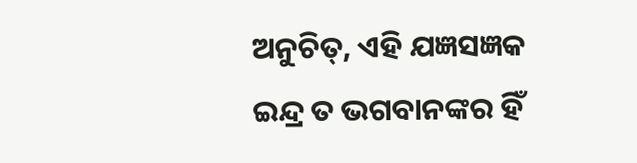ଅନୁଚିତ୍, ଏହି ଯଜ୍ଞସଜ୍ଞକ ଇନ୍ଦ୍ର ତ ଭଗବାନଙ୍କର ହିଁ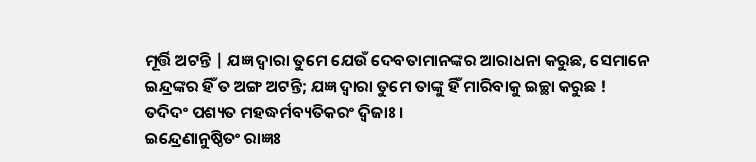ମୂର୍ତ୍ତି ଅଟନ୍ତି | ଯଜ୍ଞ ଦ୍ବାରା ତୁମେ ଯେଉଁ ଦେବତାମାନଙ୍କର ଆରାଧନା କରୁଛ, ସେମାନେ
ଇନ୍ଦ୍ରଙ୍କର ହିଁ ତ ଅଙ୍ଗ ଅଟନ୍ତି; ଯଜ୍ଞ ଦ୍ବାରା ତୁମେ ତାଙ୍କୁ ହିଁ ମାରିବାକୁ ଇଚ୍ଛା କରୁଛ !
ତଦିଦଂ ପଶ୍ୟତ ମହଦ୍ଧର୍ମବ୍ୟତିକରଂ ଦ୍ୱିଜାଃ ।
ଇନ୍ଦ୍ରେଣାନୁଷ୍ଠିତଂ ରାଜ୍ଞଃ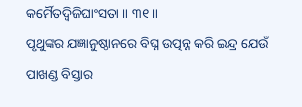କର୍ମୈତଦ୍ୱିଜିଘାଂସତା ॥ ୩୧॥
ପୃଥୁଙ୍କର ଯଜ୍ଞାନୁଷ୍ଠାନରେ ବିଘ୍ନ ଉତ୍ପନ୍ନ କରି ଇନ୍ଦ୍ର ଯେଉଁ
ପାଖଣ୍ଡ ବିସ୍ତାର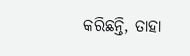କରିଛନ୍ତି, ତାହା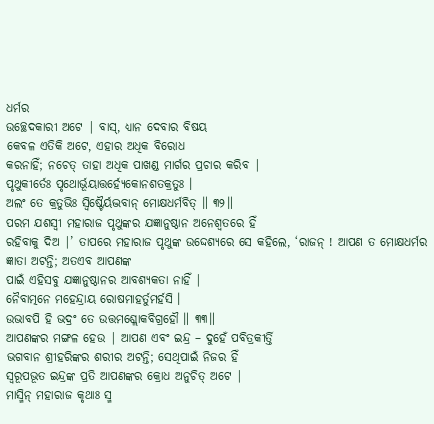ଧର୍ମର
ଉଚ୍ଛେଦକାରୀ ଅଟେ | ବାସ୍, ଧ୍ୟାନ ଦେବାର ବିଷୟ
କେବଳ ଏତିକି ଅଟେ, ଏହାର ଅଧିକ ବିରୋଧ
କରନାହିଁ; ନଚେତ୍ ତାହା ଅଧିକ ପାଖଣ୍ଡ ମାର୍ଗର ପ୍ରଚାର କରିବ |
ପୃଥୁକୀର୍ତେଃ ପୃଥୋର୍ଭୂୟାତ୍ତର୍ହ୍ୟେକୋନଶତକ୍ରତୁଃ ।
ଅଲଂ ତେ କ୍ରତୁଭିଃ ସ୍ୱିଷ୍ଟୈର୍ୟଦ୍ଭବାନ୍ ମୋକ୍ଷଧର୍ମବିତ୍ ॥ ୩୨॥
ପରମ ଯଶସ୍ବୀ ମହାରାଜ ପୃଥୁଙ୍କର ଯଜ୍ଞାନୁଷ୍ଠାନ ଅନେଶ୍ବତରେ ହିଁ
ରହିବାକୁ ଦିଅ |’ ତାପରେ ମହାରାଜ ପୃଥୁଙ୍କ ଉଦ୍ଦେଶ୍ୟରେ ସେ କହିଲେ, ‘ରାଜନ୍ ! ଆପଣ ତ ମୋକ୍ଷଧର୍ମର ଜ୍ଞାତା ଅଟନ୍ତି; ଅତଏବ ଆପଣଙ୍କ
ପାଇଁ ଏହିସବୁ ଯଜ୍ଞାନୁଷ୍ଠାନର ଆବଶ୍ୟକତା ନାହିଁ |
ନୈବାତ୍ମନେ ମହେନ୍ଦ୍ରାୟ ରୋଷମାହର୍ତୁମର୍ହସି ।
ଉଭାବପି ହି ଭଦ୍ରଂ ତେ ଉତ୍ତମଶ୍ଲୋକବିଗ୍ରହୌ ॥ ୩୩॥
ଆପଣଙ୍କର ମଙ୍ଗଳ ହେଉ | ଆପଣ ଏବଂ ଇନ୍ଦ୍ର – ଦୁହେଁ ପବିତ୍ରକୀର୍ତ୍ତି
ଭଗବାନ ଶ୍ରୀହରିଙ୍କର ଶରୀର ଅଟନ୍ତି; ସେଥିପାଇଁ ନିଜର ହିଁ
ସ୍ବରୂପଭୂତ ଇନ୍ଦ୍ରଙ୍କ ପ୍ରତି ଆପଣଙ୍କର କ୍ରୋଧ ଅନୁଚିତ୍ ଅଟେ |
ମାସ୍ମିନ୍ ମହାରାଜ କୃଥାଃ ସ୍ମ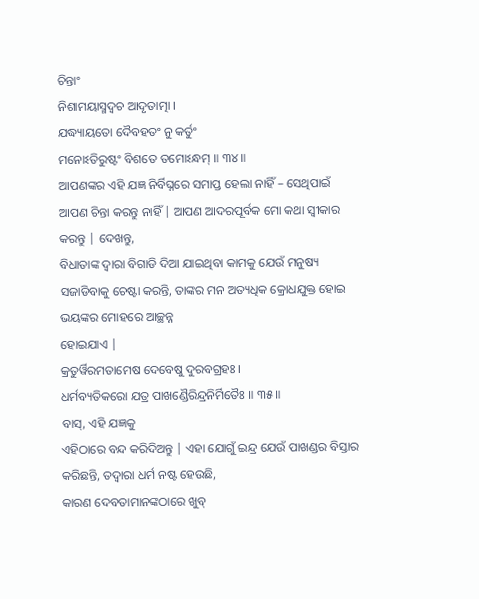ଚିନ୍ତାଂ
ନିଶାମୟାସ୍ମଦ୍ୱଚ ଆଦୃତାତ୍ମା ।
ଯଦ୍ଧ୍ୟାୟତୋ ଦୈବହତଂ ନୁ କର୍ତୁଂ
ମନୋଽତିରୁଷ୍ଟଂ ବିଶତେ ତମୋଽନ୍ଧମ୍ ॥ ୩୪॥
ଆପଣଙ୍କର ଏହି ଯଜ୍ଞ ନିର୍ବିଘ୍ନରେ ସମାପ୍ତ ହେଲା ନାହିଁ – ସେଥିପାଇଁ
ଆପଣ ଚିନ୍ତା କରନ୍ତୁ ନାହିଁ | ଆପଣ ଆଦରପୂର୍ବକ ମୋ କଥା ସ୍ବୀକାର କରନ୍ତୁ | ଦେଖନ୍ତୁ,
ବିଧାତାଙ୍କ ଦ୍ବାରା ବିଗାଡି ଦିଆ ଯାଇଥିବା କାମକୁ ଯେଉଁ ମନୁଷ୍ୟ ସଜାଡିବାକୁ ଚେଷ୍ଟା କରନ୍ତି, ତାଙ୍କର ମନ ଅତ୍ୟଧିକ କ୍ରୋଧଯୁକ୍ତ ହୋଇ ଭୟଙ୍କର ମୋହରେ ଆଚ୍ଛନ୍ନ
ହୋଇଯାଏ |
କ୍ରତୁର୍ୱିରମତାମେଷ ଦେବେଷୁ ଦୁରବଗ୍ରହଃ ।
ଧର୍ମବ୍ୟତିକରୋ ଯତ୍ର ପାଖଣ୍ଡୈରିନ୍ଦ୍ରନିର୍ମିତୈଃ ॥ ୩୫॥
ବାସ୍, ଏହି ଯଜ୍ଞକୁ
ଏହିଠାରେ ବନ୍ଦ କରିଦିଅନ୍ତୁ | ଏହା ଯୋଗୁଁ ଇନ୍ଦ୍ର ଯେଉଁ ପାଖଣ୍ଡର ବିସ୍ତାର କରିଛନ୍ତି, ତଦ୍ବାରା ଧର୍ମ ନଷ୍ଟ ହେଉଛି,
କାରଣ ଦେବତାମାନଙ୍କଠାରେ ଖୁବ୍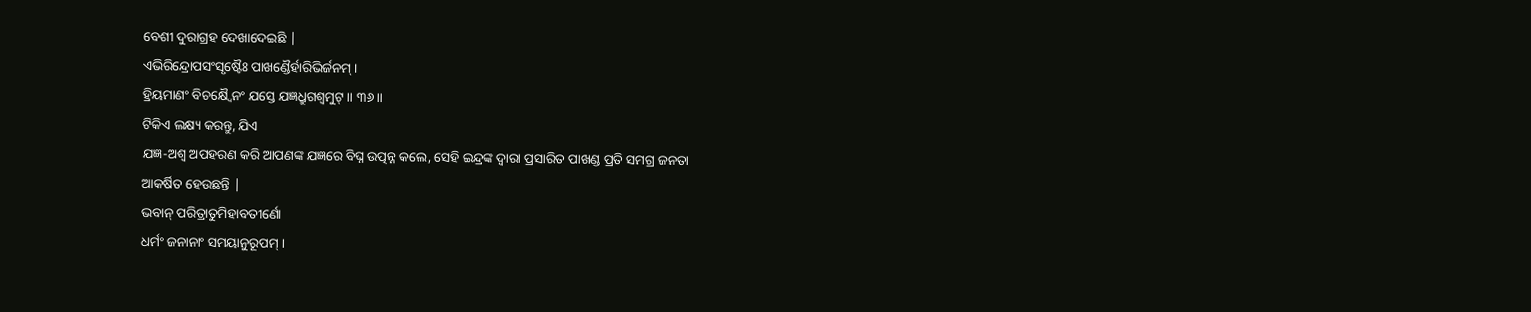ବେଶୀ ଦୁରାଗ୍ରହ ଦେଖାଦେଇଛି |
ଏଭିରିନ୍ଦ୍ରୋପସଂସୃଷ୍ଟୈଃ ପାଖଣ୍ଡୈର୍ହାରିଭିର୍ଜନମ୍ ।
ହ୍ରିୟମାଣଂ ବିଚକ୍ଷ୍ୱୈନଂ ଯସ୍ତେ ଯଜ୍ଞଧ୍ରୁଗଶ୍ୱମୁଟ୍ ॥ ୩୬॥
ଟିକିଏ ଲକ୍ଷ୍ୟ କରନ୍ତୁ, ଯିଏ
ଯଜ୍ଞ-ଅଶ୍ବ ଅପହରଣ କରି ଆପଣଙ୍କ ଯଜ୍ଞରେ ବିଘ୍ନ ଉତ୍ପନ୍ନ କଲେ, ସେହି ଇନ୍ଦ୍ରଙ୍କ ଦ୍ବାରା ପ୍ରସାରିତ ପାଖଣ୍ଡ ପ୍ରତି ସମଗ୍ର ଜନତା
ଆକର୍ଷିତ ହେଉଛନ୍ତି |
ଭବାନ୍ ପରିତ୍ରାତୁମିହାବତୀର୍ଣୋ
ଧର୍ମଂ ଜନାନାଂ ସମୟାନୁରୂପମ୍ ।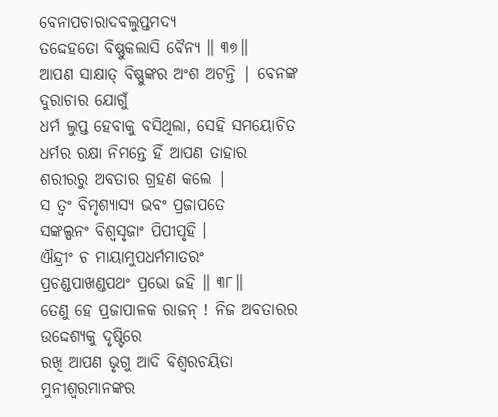ବେନାପଚାରାଦବଲୁପ୍ତମଦ୍ୟ
ତଦ୍ଦେହତୋ ବିଷ୍ଣୁକଲାସି ବୈନ୍ୟ ॥ ୩୭॥
ଆପଣ ସାକ୍ଷାତ୍ ବିଷ୍ଣୁଙ୍କର ଅଂଶ ଅଟନ୍ତି | ବେନଙ୍କ ଦୁରାଚାର ଯୋଗୁଁ
ଧର୍ମ ଲୁପ୍ତ ହେବାକୁ ବସିଥିଲା, ସେହି ସମୟୋଚିତ ଧର୍ମର ରକ୍ଷା ନିମନ୍ତେ ହିଁ ଆପଣ ତାହାର
ଶରୀରରୁ ଅବତାର ଗ୍ରହଣ କଲେ |
ସ ତ୍ୱଂ ବିମୃଶ୍ୟାସ୍ୟ ଭବଂ ପ୍ରଜାପତେ
ସଙ୍କଲ୍ପନଂ ବିଶ୍ୱସୃଜାଂ ପିପୀପୃହି ।
ଐନ୍ଦ୍ରୀଂ ଚ ମାୟାମୁପଧର୍ମମାତରଂ
ପ୍ରଚଣ୍ଡପାଖଣ୍ଡପଥଂ ପ୍ରଭୋ ଜହି ॥ ୩୮॥
ତେଣୁ ହେ ପ୍ରଜାପାଳକ ରାଜନ୍ ! ନିଜ ଅବତାରର ଉଦ୍ଦେଶ୍ୟକୁ ଦୃଷ୍ଟିରେ
ରଖି ଆପଣ ଭୃଗୁ ଆଦି ବିଶ୍ବରଚୟିତା ମୁନୀଶ୍ବରମାନଙ୍କର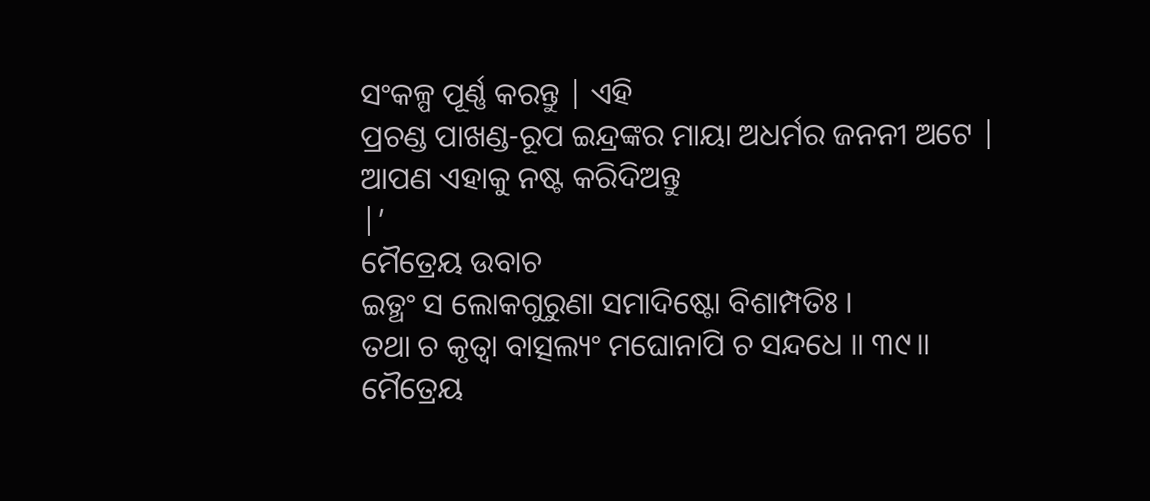ସଂକଳ୍ପ ପୂର୍ଣ୍ଣ କରନ୍ତୁ | ଏହି
ପ୍ରଚଣ୍ଡ ପାଖଣ୍ଡ-ରୂପ ଇନ୍ଦ୍ରଙ୍କର ମାୟା ଅଧର୍ମର ଜନନୀ ଅଟେ | ଆପଣ ଏହାକୁ ନଷ୍ଟ କରିଦିଅନ୍ତୁ
|’
ମୈତ୍ରେୟ ଉବାଚ
ଇତ୍ଥଂ ସ ଲୋକଗୁରୁଣା ସମାଦିଷ୍ଟୋ ବିଶାମ୍ପତିଃ ।
ତଥା ଚ କୃତ୍ୱା ବାତ୍ସଲ୍ୟଂ ମଘୋନାପି ଚ ସନ୍ଦଧେ ॥ ୩୯॥
ମୈତ୍ରେୟ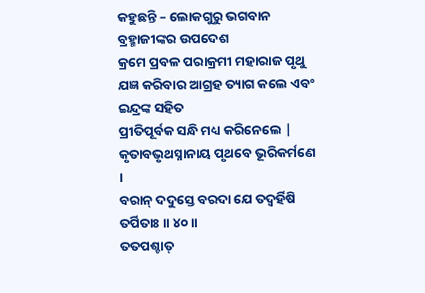କହୁଛନ୍ତି – ଲୋକଗୁରୁ ଭଗବାନ ବ୍ରହ୍ମାଜୀଙ୍କର ଉପଦେଶ
କ୍ରମେ ପ୍ରବଳ ପରାକ୍ରମୀ ମହାରାଜ ପୃଥୁ ଯଜ୍ଞ କରିବାର ଆଗ୍ରହ ତ୍ୟାଗ କଲେ ଏବଂ ଇନ୍ଦ୍ରଙ୍କ ସହିତ
ପ୍ରୀତିପୂର୍ବକ ସନ୍ଧି ମଧ୍ୟ କରିନେଲେ |
କୃତାବଭୃଥସ୍ନାନାୟ ପୃଥବେ ଭୂରିକର୍ମଣେ ।
ବରାନ୍ ଦଦୁସ୍ତେ ବରଦା ଯେ ତଦ୍ବର୍ହିଷି ତର୍ପିତାଃ ॥ ୪୦॥
ତତପଶ୍ଚାତ୍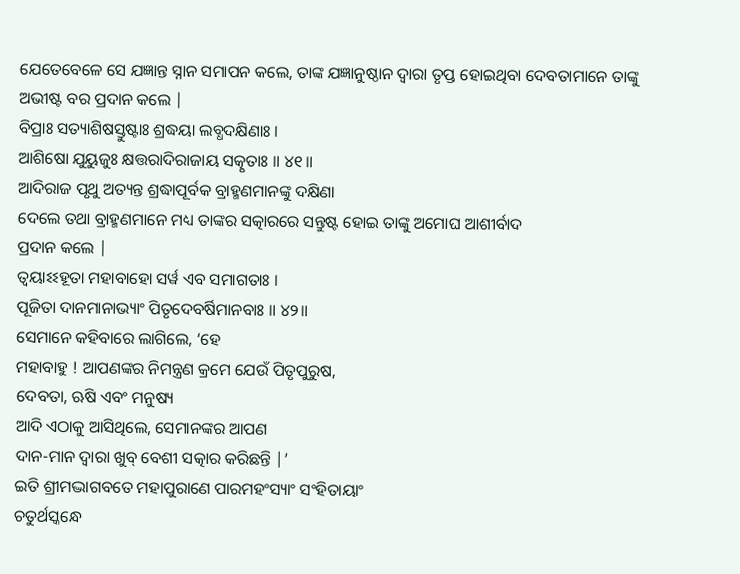ଯେତେବେଳେ ସେ ଯଜ୍ଞାନ୍ତ ସ୍ନାନ ସମାପନ କଲେ, ତାଙ୍କ ଯଜ୍ଞାନୁଷ୍ଠାନ ଦ୍ବାରା ତୃପ୍ତ ହୋଇଥିବା ଦେବତାମାନେ ତାଙ୍କୁ
ଅଭୀଷ୍ଟ ବର ପ୍ରଦାନ କଲେ |
ବିପ୍ରାଃ ସତ୍ୟାଶିଷସ୍ତୁଷ୍ଟାଃ ଶ୍ରଦ୍ଧୟା ଲବ୍ଧଦକ୍ଷିଣାଃ ।
ଆଶିଷୋ ଯୁୟୁଜୁଃ କ୍ଷତ୍ତରାଦିରାଜାୟ ସତ୍କୃତାଃ ॥ ୪୧॥
ଆଦିରାଜ ପୃଥୁ ଅତ୍ୟନ୍ତ ଶ୍ରଦ୍ଧାପୂର୍ବକ ବ୍ରାହ୍ମଣମାନଙ୍କୁ ଦକ୍ଷିଣା
ଦେଲେ ତଥା ବ୍ରାହ୍ମଣମାନେ ମଧ୍ୟ ତାଙ୍କର ସତ୍କାରରେ ସନ୍ତୁଷ୍ଟ ହୋଇ ତାଙ୍କୁ ଅମୋଘ ଆଶୀର୍ବାଦ
ପ୍ରଦାନ କଲେ |
ତ୍ୱୟାଽଽହୂତା ମହାବାହୋ ସର୍ୱ ଏବ ସମାଗତାଃ ।
ପୂଜିତା ଦାନମାନାଭ୍ୟାଂ ପିତୃଦେବର୍ଷିମାନବାଃ ॥ ୪୨॥
ସେମାନେ କହିବାରେ ଲାଗିଲେ, ‘ହେ
ମହାବାହୁ ! ଆପଣଙ୍କର ନିମନ୍ତ୍ରଣ କ୍ରମେ ଯେଉଁ ପିତୃପୁରୁଷ,
ଦେବତା, ଋଷି ଏବଂ ମନୁଷ୍ୟ
ଆଦି ଏଠାକୁ ଆସିଥିଲେ, ସେମାନଙ୍କର ଆପଣ
ଦାନ-ମାନ ଦ୍ବାରା ଖୁବ୍ ବେଶୀ ସତ୍କାର କରିଛନ୍ତି |’
ଇତି ଶ୍ରୀମଦ୍ଭାଗବତେ ମହାପୁରାଣେ ପାରମହଂସ୍ୟାଂ ସଂହିତାୟାଂ
ଚତୁର୍ଥସ୍କନ୍ଧେ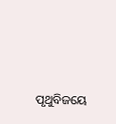ପୃଥୁବିଜୟେ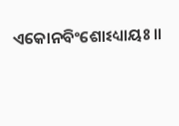ଏକୋନବିଂଶୋଽଧ୍ୟାୟଃ ॥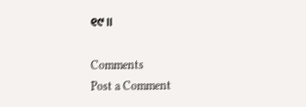୧୯॥

Comments
Post a Comment